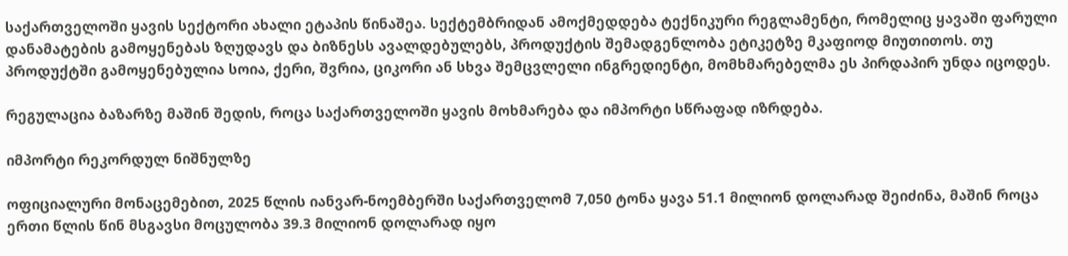საქართველოში ყავის სექტორი ახალი ეტაპის წინაშეა. სექტემბრიდან ამოქმედდება ტექნიკური რეგლამენტი, რომელიც ყავაში ფარული დანამატების გამოყენებას ზღუდავს და ბიზნესს ავალდებულებს, პროდუქტის შემადგენლობა ეტიკეტზე მკაფიოდ მიუთითოს. თუ პროდუქტში გამოყენებულია სოია, ქერი, შვრია, ციკორი ან სხვა შემცვლელი ინგრედიენტი, მომხმარებელმა ეს პირდაპირ უნდა იცოდეს.

რეგულაცია ბაზარზე მაშინ შედის, როცა საქართველოში ყავის მოხმარება და იმპორტი სწრაფად იზრდება.

იმპორტი რეკორდულ ნიშნულზე

ოფიციალური მონაცემებით, 2025 წლის იანვარ-ნოემბერში საქართველომ 7,050 ტონა ყავა 51.1 მილიონ დოლარად შეიძინა, მაშინ როცა ერთი წლის წინ მსგავსი მოცულობა 39.3 მილიონ დოლარად იყო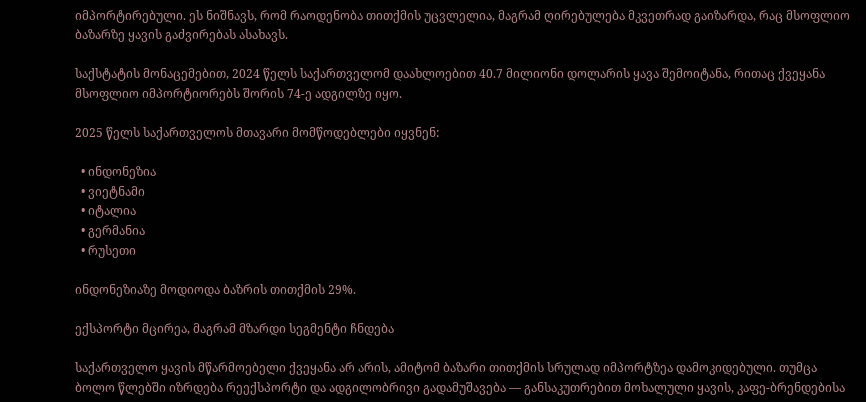იმპორტირებული. ეს ნიშნავს, რომ რაოდენობა თითქმის უცვლელია, მაგრამ ღირებულება მკვეთრად გაიზარდა, რაც მსოფლიო ბაზარზე ყავის გაძვირებას ასახავს.

საქსტატის მონაცემებით, 2024 წელს საქართველომ დაახლოებით 40.7 მილიონი დოლარის ყავა შემოიტანა, რითაც ქვეყანა მსოფლიო იმპორტიორებს შორის 74-ე ადგილზე იყო.

2025 წელს საქართველოს მთავარი მომწოდებლები იყვნენ:

  • ინდონეზია
  • ვიეტნამი
  • იტალია
  • გერმანია
  • რუსეთი

ინდონეზიაზე მოდიოდა ბაზრის თითქმის 29%.

ექსპორტი მცირეა, მაგრამ მზარდი სეგმენტი ჩნდება

საქართველო ყავის მწარმოებელი ქვეყანა არ არის, ამიტომ ბაზარი თითქმის სრულად იმპორტზეა დამოკიდებული. თუმცა ბოლო წლებში იზრდება რეექსპორტი და ადგილობრივი გადამუშავება — განსაკუთრებით მოხალული ყავის, კაფე-ბრენდებისა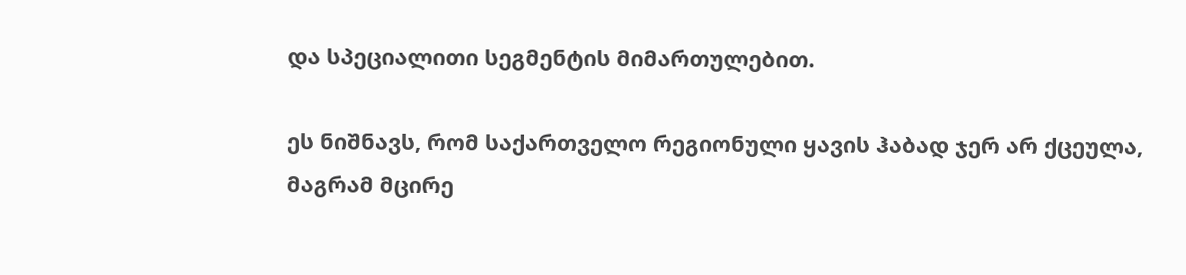და სპეციალითი სეგმენტის მიმართულებით.

ეს ნიშნავს, რომ საქართველო რეგიონული ყავის ჰაბად ჯერ არ ქცეულა, მაგრამ მცირე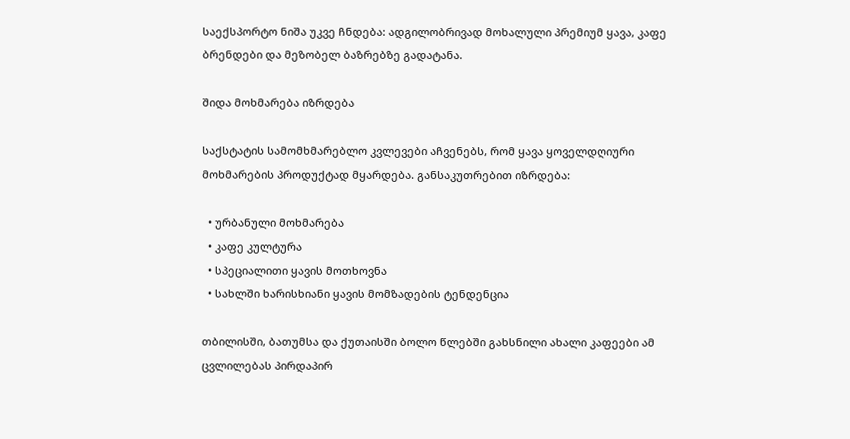საექსპორტო ნიშა უკვე ჩნდება: ადგილობრივად მოხალული პრემიუმ ყავა, კაფე ბრენდები და მეზობელ ბაზრებზე გადატანა.

შიდა მოხმარება იზრდება

საქსტატის სამომხმარებლო კვლევები აჩვენებს, რომ ყავა ყოველდღიური მოხმარების პროდუქტად მყარდება. განსაკუთრებით იზრდება:

  • ურბანული მოხმარება
  • კაფე კულტურა
  • სპეციალითი ყავის მოთხოვნა
  • სახლში ხარისხიანი ყავის მომზადების ტენდენცია

თბილისში, ბათუმსა და ქუთაისში ბოლო წლებში გახსნილი ახალი კაფეები ამ ცვლილებას პირდაპირ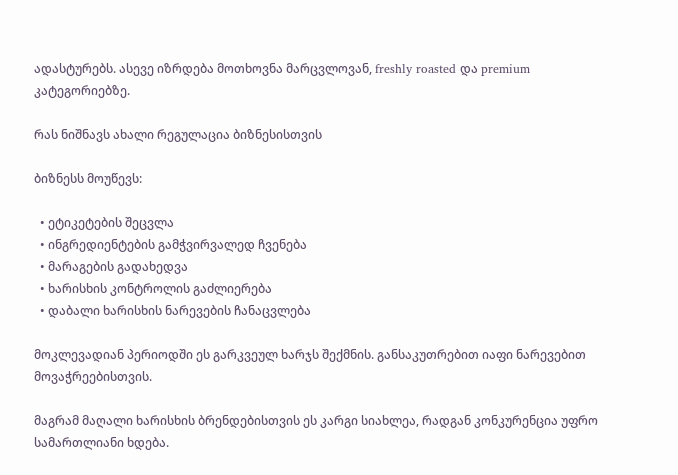ადასტურებს. ასევე იზრდება მოთხოვნა მარცვლოვან, freshly roasted და premium კატეგორიებზე.

რას ნიშნავს ახალი რეგულაცია ბიზნესისთვის

ბიზნესს მოუწევს:

  • ეტიკეტების შეცვლა
  • ინგრედიენტების გამჭვირვალედ ჩვენება
  • მარაგების გადახედვა
  • ხარისხის კონტროლის გაძლიერება
  • დაბალი ხარისხის ნარევების ჩანაცვლება

მოკლევადიან პერიოდში ეს გარკვეულ ხარჯს შექმნის. განსაკუთრებით იაფი ნარევებით მოვაჭრეებისთვის.

მაგრამ მაღალი ხარისხის ბრენდებისთვის ეს კარგი სიახლეა, რადგან კონკურენცია უფრო სამართლიანი ხდება.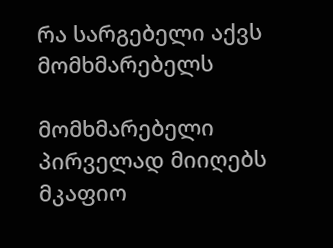რა სარგებელი აქვს მომხმარებელს

მომხმარებელი პირველად მიიღებს მკაფიო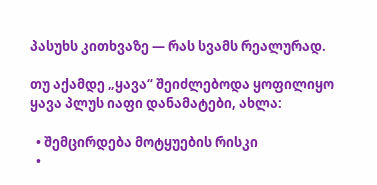პასუხს კითხვაზე — რას სვამს რეალურად.

თუ აქამდე „ყავა“ შეიძლებოდა ყოფილიყო ყავა პლუს იაფი დანამატები, ახლა:

  • შემცირდება მოტყუების რისკი
  •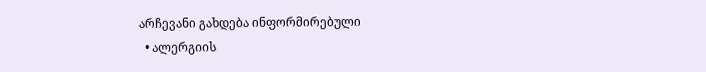არჩევანი გახდება ინფორმირებული
  • ალერგიის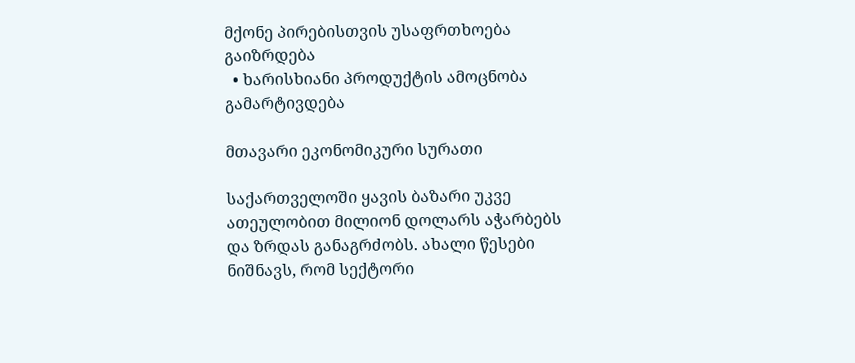მქონე პირებისთვის უსაფრთხოება გაიზრდება
  • ხარისხიანი პროდუქტის ამოცნობა გამარტივდება

მთავარი ეკონომიკური სურათი

საქართველოში ყავის ბაზარი უკვე ათეულობით მილიონ დოლარს აჭარბებს და ზრდას განაგრძობს. ახალი წესები ნიშნავს, რომ სექტორი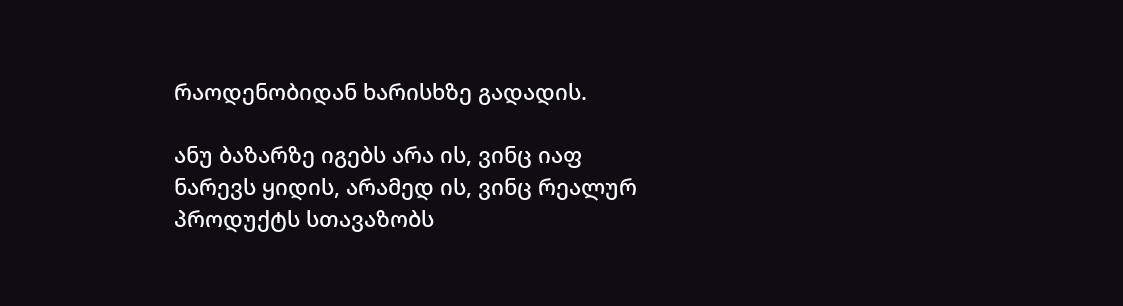რაოდენობიდან ხარისხზე გადადის.

ანუ ბაზარზე იგებს არა ის, ვინც იაფ ნარევს ყიდის, არამედ ის, ვინც რეალურ პროდუქტს სთავაზობს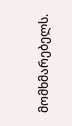მომხმარებელს.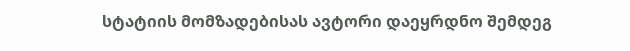სტატიის მომზადებისას ავტორი დაეყრდნო შემდეგ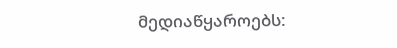მედიაწყაროებს: